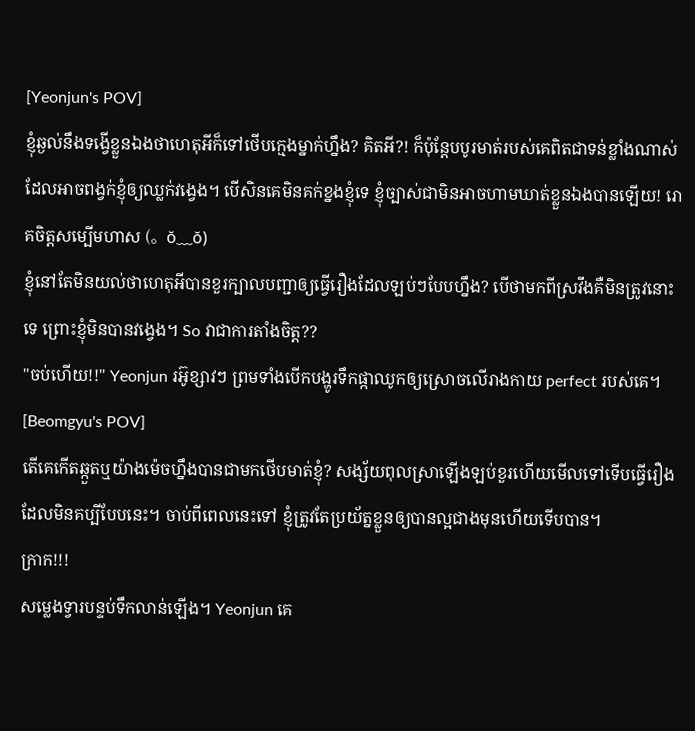[Yeonjun's POV]
ខ្ញុំឆ្ងល់នឹងទង្វើខ្លួនឯងថាហេតុអីក៏ទៅថេីបក្មេងម្នាក់ហ្នឹង? គិតអី?! ក៏ប៉ុន្តែបបូរមាត់របស់គេពិតជាទន់ខ្លាំងណាស់ដែលអាចពង្វក់ខ្ញុំឲ្យឈ្លក់វង្វេង។ បើសិនគេមិនគក់ខ្នងខ្ញុំទេ ខ្ញុំច្បាស់ជាមិនអាចហាមឃាត់ខ្លួនឯងបានឡើយ! រោគចិត្តសម្បេីមហាស (。ŏ﹏ŏ)
ខ្ញុំនៅតែមិនយល់ថាហេតុអីបានខួរក្បាលបញ្ជាឲ្យធ្វេីរឿងដែលឡប់ៗបែបហ្នឹង? បេីថាមកពីស្រវឹងគឺមិនត្រូវនោះទេ ព្រោះខ្ញុំមិនបានវង្វេង។ So វាជាការតាំងចិត្ត??
"ចប់ហើយ!!" Yeonjun រអ៊ូខ្សាវៗ ព្រមទាំងបេីកបង្ហូរទឹកផ្កាឈូកឲ្យស្រោចលេីរាងកាយ perfect របស់គេ។
[Beomgyu's POV]
តេីគេកេីតឆ្កួតឬយ៉ាងម៉េចហ្នឹងបានជាមកថេីបមាត់ខ្ញុំ? សង្ស័យពុលស្រាឡេីងឡប់ខួរហេីយមេីលទៅទេីបធ្វេីរឿងដែលមិនគប្បីបែបនេះ។ ចាប់ពីពេលនេះទៅ ខ្ញុំត្រូវតែប្រយ័ត្នខ្លួនឲ្យបានល្អជាងមុនហេីយទេីបបាន។
ក្រាក!!!
សម្លេងទ្វារបន្ទប់ទឹកលាន់ឡើង។ Yeonjun គេ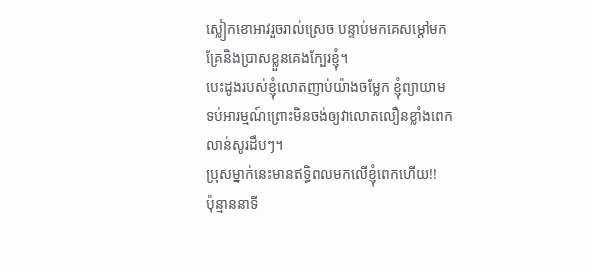ស្លៀកខោអាវរួចរាល់ស្រេច បន្ទាប់មកគេសម្ដៅមកគ្រែនិងប្រាសខ្លួនគេងក្បែរខ្ញុំ។
បេះដូងរបស់ខ្ញុំលោតញាប់យ៉ាងចម្លែក ខ្ញុំព្យាយាមទប់អារម្មណ៍ព្រោះមិនចង់ឲ្យវាលោតលឿនខ្លាំងពេក លាន់សូរដឹបៗ។
ប្រុសម្នាក់នេះមានឥទ្ធិពលមកលេីខ្ញុំពេកហេីយ!!
ប៉ុន្មាននាទី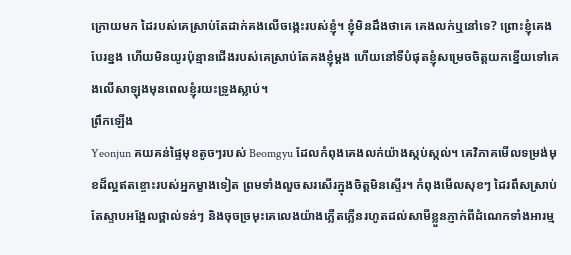ក្រោយមក ដៃរបស់គេស្រាប់តែដាក់គងលេីចង្កេះរបស់ខ្ញុំ។ ខ្ញុំមិនដឹងថាគេ គេងលក់ឬនៅទេ? ព្រោះខ្ញុំគេងបែរខ្នង ហើយមិនយូរប៉ុន្មានជេីងរបស់គេស្រាប់តែគងខ្ញុំម្ដង ហើយនៅទីបំផុតខ្ញុំសម្រេចចិត្តយកខ្នេីយទៅគេងលេីសាឡុងមុនពេលខ្ញុំរយះទ្រូងស្លាប់។
ព្រឹកឡើង
Yeonjun គយគន់ផ្ទៃមុខតូចៗរបស់ Beomgyu ដែលកំពុងគេងលក់យ៉ាងស្កប់ស្កល់។ គេវិភាគមេីលទម្រង់មុខដ៏ល្អឥតខ្ចោះរបស់អ្នកម្ខាងទៀត ព្រមទាំងលួចសរសេីរក្នុងចិត្តមិនស្ទេីរ។ កំពុងមេីលសុខៗ ដៃរពឹសស្រាប់តែស្ទាបអង្អែលថ្ពាល់ទន់ៗ និងចុចច្រមុះគេលេងយ៉ាងភ្លេីតភ្លេីនរហូតដល់សាមីខ្លួនភ្ញាក់ពីដំណេកទាំងអារម្ម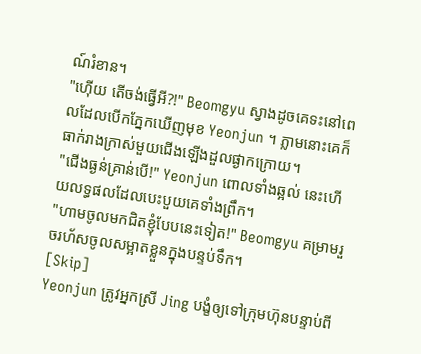ណ៍រំខាន។
"ហ៊េីយ តេីចង់ធ្វើអី?!" Beomgyu ស្វាងដូចគេទះនៅពេលដែលបេីកភ្នែកឃេីញមុខ Yeonjun ។ ភ្លាមនោះគេក៏ធាក់រាងក្រាស់មួយជេីងឡេីងដួលផ្ងាកក្រោយ។
"ជេីងធ្ងន់គ្រាន់បេី!" Yeonjun ពោលទាំងឆ្អល់ នេះហើយលទ្ធផលដែលបេះបួយគេទាំងព្រឹក។
"ហាមចូលមកជិតខ្ញុំបែបនេះទៀត!" Beomgyu គម្រាមរួចរហ័សចូលសម្អាតខ្លួនក្នុងបន្ទប់ទឹក។
[Skip]
Yeonjun ត្រូវអ្នកស្រី Jing បង្ខំឲ្យទៅក្រុមហ៊ុនបន្ទាប់ពី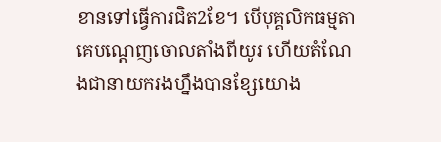ខានទៅធ្វេីការជិត2ខែ។ បេីបុគ្គលិកធម្មតាគេបណ្ដេញចោលតាំងពីយូរ ហើយតំណែងជានាយករងហ្នឹងបានខ្សែយោង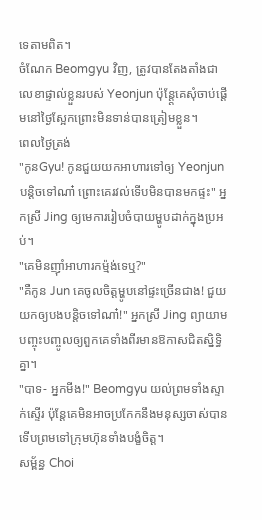ទេតាមពិត។
ចំណែក Beomgyu វិញ, ត្រូវបានតែងតាំងជាលេខាផ្ទាល់ខ្លួនរបស់ Yeonjun ប៉ុន្ត្តែគេសុំចាប់ផ្ដេីមនៅថ្ងៃស្អែកព្រោះមិនទាន់បានត្រៀមខ្លួន។
ពេលថ្ងៃត្រង់
"កូនGyu! កូនជួយយកអាហារទៅឲ្យ Yeonjun បន្តិចទៅណា៎ ព្រោះគេរវល់ទេីបមិនបានមកផ្ទះ" អ្នកស្រី Jing ឲ្យមេការរៀបចំបាយម្ហូបដាក់ក្នុងប្រអប់។
"គេមិនញ៉ាំអាហារកម៉្មង់ទេឬ?"
"គឺកូន Jun គេចូលចិត្តម្ហូបនៅផ្ទះច្រើនជាង! ជួយយកឲ្យបងបន្តិចទៅណា៎!" អ្នកស្រី Jing ព្យាយាមបញ្ចុះបញ្ចូលឲ្យពួកគេទាំងពីរមានឱកាសជិតស្និទ្ធិគ្នា។
"បាទ- អ្នកមីង!" Beomgyu យល់ព្រមទាំងស្ទាក់ស្ទេីរ ប៉ុន្តែគេមិនអាចប្រកែកនឹងមនុស្សចាស់បាន ទេីបព្រមទៅក្រុមហ៊ុនទាំងបង្ខំចិត្ត។
សម្ព័ន្ធ Choi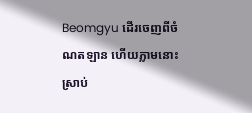Beomgyu ដេីរចេញពីចំណតឡាន ហើយភ្លាមនោះស្រាប់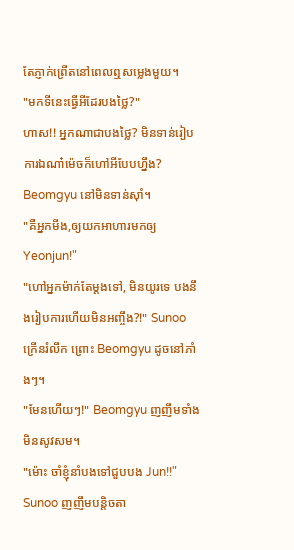តែភ្ញាក់ព្រេីតនៅពេលឮសម្លេងមួយ។
"មកទីនេះធ្វើអីដែរបងថ្លៃ?"
ហាស!! អ្នកណាជាបងថ្លៃ? មិនទាន់រៀបការឯណា៎ម៉េចក៏ហៅអីបែបហ្នឹង? Beomgyu នៅមិនទាន់ស៊ាំ។
"គឺអ្នកមីង,ឲ្យយកអាហារមកឲ្យ Yeonjun!"
"ហៅអ្នកម៉ាក់តែម្ដងទៅ, មិនយូរទេ បងនឹងរៀបការហេីយមិនអញ្ចឹង?!" Sunoo ក្រេីនរំលឹក ព្រោះ Beomgyu ដូចនៅភាំងៗ។
"មែនហើយៗ!" Beomgyu ញញឹមទាំងមិនសូវសម។
"ម៉ោះ ចាំខ្ញុំនាំបងទៅជួបបង Jun!!" Sunoo ញញឹមបន្តិចតា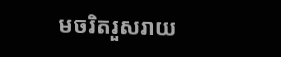មចរិតរួសរាយ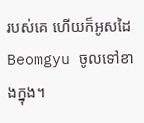របស់គេ ហើយក៏អូសដៃ Beomgyu ចូលទៅខាងក្នុង។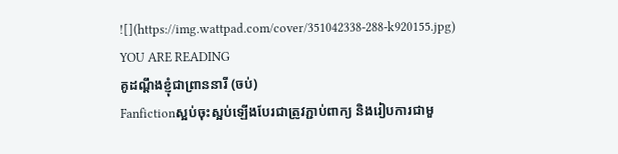![](https://img.wattpad.com/cover/351042338-288-k920155.jpg)
YOU ARE READING
គូដណ្ដឹងខ្ញុំជាព្រាននារី (ចប់)
Fanfictionស្អប់ចុះស្អប់ឡើងបែរជាត្រូវភ្ជាប់ពាក្យ និងរៀបការជាមួ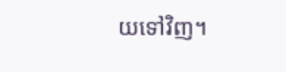យទៅវិញ។